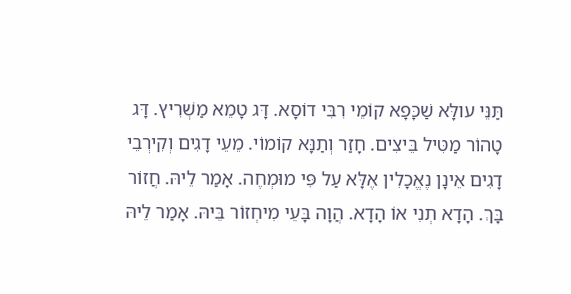תַּנֵּי עולָּא שַׁכָּפָא קוֹמֵי רִבִּי דוֹסָא. דָּג טָמֵא מַשְׁרִיץ. דָּג טָהוֹר מַטִּיל בֵּיצִים. חָזַר וְתַנָּא קוֹמוֹי. מֵעֵי דָגִים וְקִירְבֵי דָגִים אֵינָן נֶאֱכָלִין אֶלָּא עַל פִּי מוּמְחֶה. אָמַר לֵיהּ. חֲזוֹר בָּךְ. הָדָא תְנִי אוֹ הָדָא. הֲוָה בָּעֵי מִיחְזוֹר בֵּיהּ. אָמַר לֵיהּ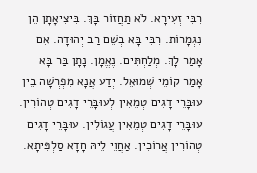רִבִּי זְעִירָא. לֹא תַחֲזוֹר בָּךְ. בִּיצִיאָתָן הֵן נִגְמָרוֹת. רִבִּי בָּא בְשֵׁם רַב יְהוּדָה. אִם אָמַר לָךְ. מְלַחְתִּים. נֶאֱמָן. נָתָן בַּר בָּא אָמַר קוֹמֵי שְׁמוּאֵל. יְדַע אֲנָא מִפְרְשָׁה בֵין עוּבָּרֵי דָגִים טְמֵאִין לְעוּבָּרֵי דָגִים טְהוֹרִין. עוּבָּרֵי דָגִים טְמֵאִין עֲגוֹלִין. עוּבָּרֵי דָגִים טְהוֹרִין אֲרוֹכִין. אַחֲוֵי לֵיהּ חָדָא סַלְפִּיתָא.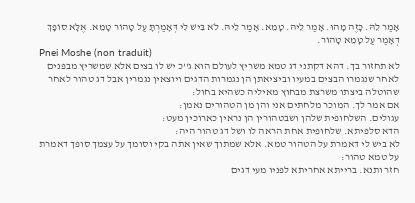אָמַר לֵהּ. כָּזֶה מָהוּ. אָמַר לֵיהּ. טָמֵא. אָמַר לֵיהּ. לֹא בִּישׁ לִי דְּאָמַרְתָּ עַל טָהוֹר טָמֵא. אֶלָּא סוֹפָךְ דְאָמַר עַל טָמֵא טָהוֹר.
Pnei Moshe (non traduit)
לא תחזור בך. דהא דקתני דג טמא משריץ לעולם הוא ג''כ יש לו בצים אלא שמשריץ מבפנים לאחר שנגמרו הבצים במעיו וביציאתן הן נגמרות הדגים ויוצאין נגמרין אבל דג טהור לאחר שהוטלה ביצתו משרצת מבחוץ מאיליה כשהיא בחול:
אם אמר לך. המוכר מלחתים אני והן מן הטהורים נאמן:
עגולים. השלחופית שלהן ושבטהורין הן נראין כארוכין מעט:
הדא סלפיתא. שלחופית אחת הראה לו ושל דג טהור היה:
לא ביש לי דאמרת על הטהור טמא. אלא שמתוך שאין אתה בקי וסומך על עצמך סופך דאמרת על טמא טהור:
חזר ותנא. ברייתא אחריתא לפניו מעי דגים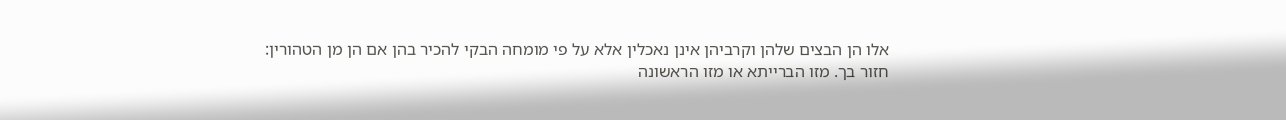אלו הן הבצים שלהן וקרביהן אינן נאכלין אלא על פי מומחה הבקי להכיר בהן אם הן מן הטהורין:
חזור בך. מזו הברייתא או מזו הראשונה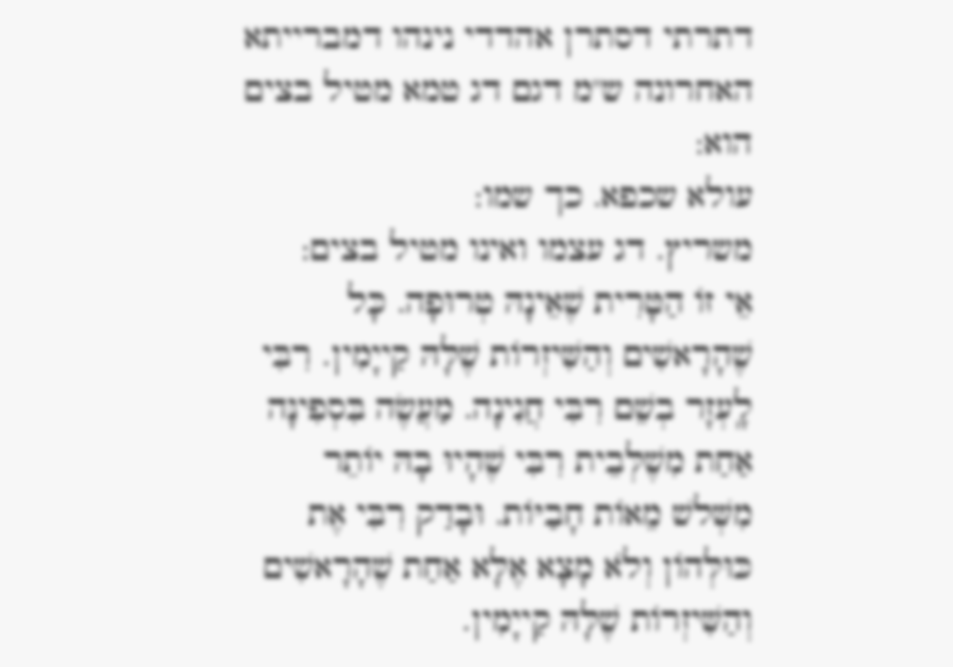דתרתי דסתרן אהדדי נינהו דמברייתא האחרונה ש''מ דגם דג טמא מטיל בצים הוא:
עולא שכפא. כך שמו:
משריץ. דג עצמו ואינו מטיל בצים:
אֵי זוֹ הַטָּרִית שֶׁאֵינָהּ טְרוּפָה. כָּל שֶׁהָרָאשִׁים וְהַשִּׁיזְרוֹת שֶׁלָּהּ קַייָמִין. רִבִּי לָֽעְזָר בְשֵׁם רִבִּי חֲנִינָה. מַעֲשֶׂה בִּסְפִינָּה אַחַת מִשֶׁלְּבֵית רִבִּי שֶׁהָיוּ בָהּ יוֹתֵר מִשְּׁלשׁ מֵאוֹת חָבַיּוֹת. וּבָדַק רִבִּי אֶת כּוּלְּהוֹן וְלֹא מָצָא אֶלָּא אַחַת שֶׁהָרָאשִׁים וְהַשִּׁיזְרוֹת שֶׁלָּהּ קַייָמִין.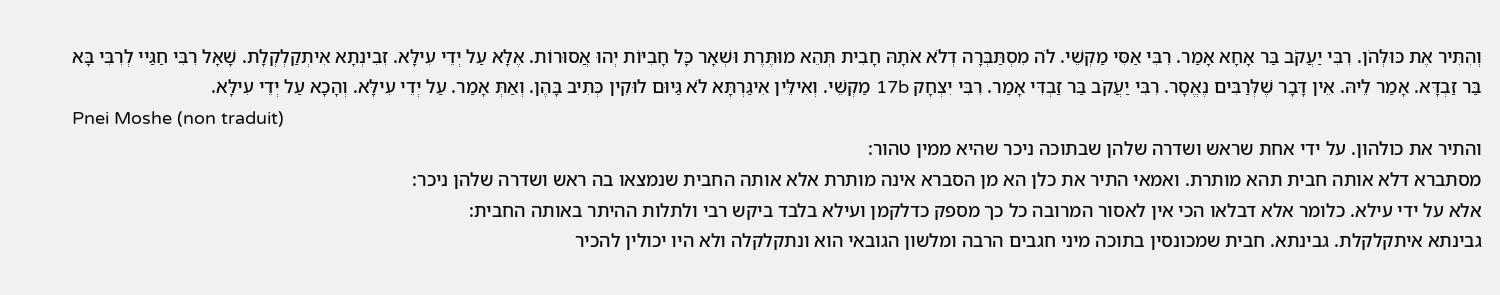וְהִתִּיר אֶת כּוּלְּהֹן. רִבִּי יַעֲקֹב בַּר אָחָא אָמַר. רִבִּי אַסִּי מַקְשֵׁי. לֹה מִסְתַּבְּרָה דְלֹא אֹתָהּ חָבִית תְּהֵא מוּתֶּרֶת וּשְׁאָר כָּל חָבִיּוֹת יְהוּ אֲסוּרוֹת. אֶלָּא עַל יְדֵי עִילָּא. זִבִינְתָא אִיתְקַלְקְלָת. שָׁאָל רִבִּי חַגַּיי לְרִבִּי בָּא בַּר זַבְדָּא. אָמַר לֵיהּ. אֵין דָּבָר שֶׁלְּרַבִּים נֶאֱסָר. רִבִּי יַעֲקֹב בַּר זַבְדִּי אָמַר. רִבִּי יִצְחָק 17b מַקְשֵׁי. וְאִילֵּין אִיגַּרְתָּא לֹא גַּיוּם לוּקִין כְּתִיב בָּהֶן. וְאַתְּ אָמַר. עַל יְדֵי עִילָּא. וְהָכָא עַל יְדֵי עִילָּא.
Pnei Moshe (non traduit)
והתיר את כולהון. על ידי אחת שראש ושדרה שלהן שבתוכה ניכר שהיא ממין טהור:
מסתברא דלא אותה חבית תהא מותרת. ואמאי התיר את כלן הא מן הסברא אינה מותרת אלא אותה החבית שנמצאו בה ראש ושדרה שלהן ניכר:
אלא על ידי עילא. כלומר אלא דבלאו הכי אין לאסור המרובה כל כך מספק כדלקמן ועילא בלבד ביקש רבי ולתלות ההיתר באותה החבית:
גבינתא איתקלקלת. גבינתא. חבית שמכונסין בתוכה מיני חגבים הרבה ומלשון הגובאי הוא ונתקלקלה ולא היו יכולין להכיר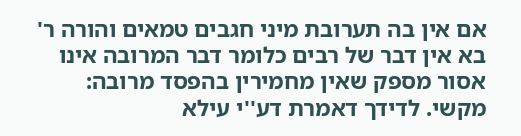אם אין בה תערובת מיני חגבים טמאים והורה ר' בא אין דבר של רבים כלומר דבר המרובה אינו אסור מספק שאין מחמירין בהפסד מרובה:
מקשי. לדידך דאמרת דע''י עילא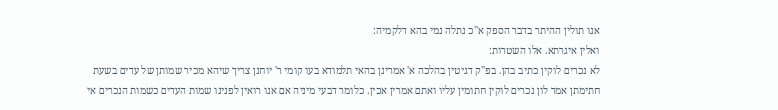אנו תולין ההיתר בדבר הספק א''כ נתלה נמי בהא דלקמיה:
ואלין איגרתא. אלו השטרות:
לא נכרים לוקין כתיב בהן. בפ''ק דגיטין בהלכה א' אמרינן בהאי תלמודא בעו קומי ר' יוחנן צריך שיהא מכיר שמותן של עדים בשעת חתימתן אמר לון נכרים לוקין חתומין עליו ואתם אמרין אכין. כלומר דבעי מיניה אם אנו רואין לפנינו שמות העדים כשמות הנכרים אי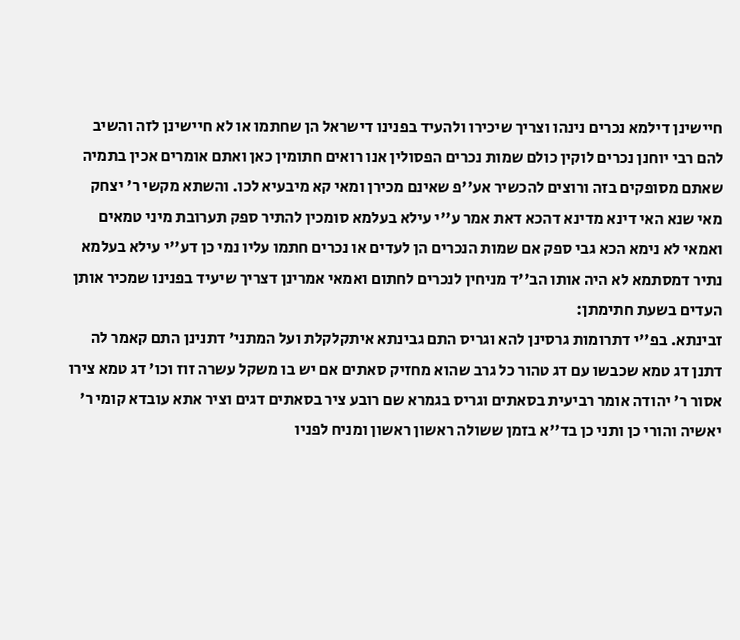חיישינן דילמא נכרים נינהו וצריך שיכירו ולהעיד בפנינו דישראל הן שחתמו או לא חיישינן לזה והשיב להם רבי יוחנן נכרים לוקין כולם שמות נכרים הפסולין אנו רואים חתומין כאן ואתם אומרים אכין בתמיה שאתם מסופקים בזה ורוצים להכשיר אע''פ שאינם מכירן ומאי קא מיבעיא לכו. והשתא מקשי ר' יצחק מאי שנא האי דינא מדינא דהכא דאת אמר ע''י עילא בעלמא סומכין להתיר ספק תערובת מיני טמאים ואמאי לא נימא הכא גבי ספק אם שמות הנכרים הן לעדים או נכרים חתמו עליו נמי כן דע''י עילא בעלמא נתיר דמסתמא לא היה אותו הב''ד מניחין לנכרים לחתום ואמאי אמרינן דצריך שיעיד בפנינו שמכיר אותן העדים בשעת חתימתן:
זבינתא. בפ''י דתרומות גרסינן להא וגריס התם גבינתא איתקלקלת ועל המתני' דתנינן התם קאמר לה דתנן דג טמא שכבשו עם דג טהור כל גרב שהוא מחזיק סאתים אם יש בו משקל עשרה זוז וכו' דג טמא צירו אסור ר' יהודה אומר רביעית בסאתים וגריס בגמרא שם רובע ציר בסאתים דגים וציר אתא עובדא קומי ר' יאשיה והורי כן ותני כן בד''א בזמן ששולה ראשון ראשון ומניח לפניו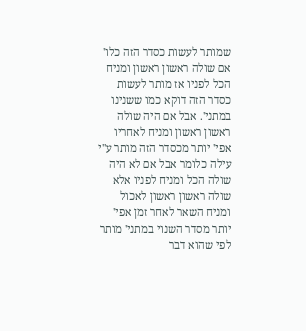שמותר לעשות כסדר הזה כלו' אם שולה ראשון ראשון ומניח הכל לפניו אז מותר לעשות כסדר הזה דוקא כמו ששנינו במתני'. אבל אם היה שולה ראשון ראשון ומניח לאחריו אפי' יותר מכסדר הזה מותר ע''י עילה כלומר אבל אם לא היה שולה הכל ומניח לפניו אלא שולה ראשון ראשון לאכול ומניח השאר לאחר זמן אפי' יותר מסדר השנוי במתני' מותר לפי שהוא דבר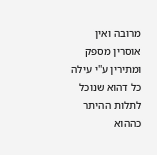מרובה ואין אוסרין מספק ומתירין ע''י עילה כל דהוא שנוכל לתלות ההיתר כההוא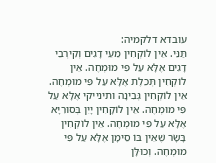עובדא דלקמיה:
תַּנֵּי. אֵין לוֹקְחִין מֵעֵי דָגִים וְקִירְבֵי דָגִים אֶלָּא עַל פִּי מוּמְחֶה. אֵין לוֹקְחִין תְּכֵלֶת אֶלָּא עַל פִּי מוּמְחֶה. אֵין לוֹקְחִין גְּבִינָה ותינייקי אֶלָּא עַל פִּי מוּמְחֶה. אֵין לוֹקָחִין יָיִן בְּסוּרִיָּא אֶלָּא עַל פִּי מוּמְחֶה. אֵין לוֹקְחִין בָּשָׂר שֶׁאֵין בּוֹ סֵימָן אֶלָּא עַל פִּי מוּמְחֶה. וְכוּלָּן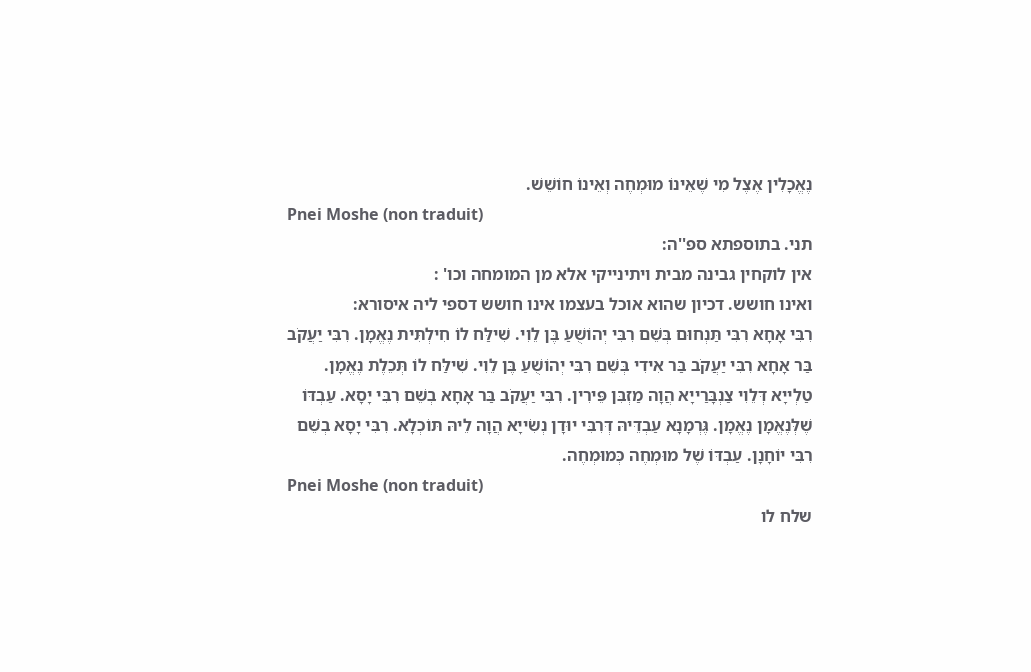נֶאֱכָלִין אֶצֶל מִי שֶׁאֵינוֹ מוּמְחֶה וְאֵינוֹ חוֹשֵׁשׁ.
Pnei Moshe (non traduit)
תני. בתוספתא ספ''ה:
אין לוקחין גבינה מבית ויתינייקי אלא מן המומחה וכו' :
ואינו חושש. דכיון שהוא אוכל בעצמו אינו חושש דספי ליה איסורא:
רִבִּי אָחָא רִבִּי תַּנְחוּם בְּשֵׁם רִבִּי יְהוֹשֻׁעַ בֶּן לֵוִי. שִׁילַּח לוֹ חִילְתִּית נֶאֱמָן. רִבִּי יַעֲקֹב בַּר אָחָא רִבִּי יַעֲקֹב בַּר אִידִי בְּשֵׁם רִבִּי יְהוֹשֻׁעַ בֶּן לֵוִי. שִׁילַּח לוֹ תְּכֵלֶת נֶאֱמָן. טַלְייָא דְּלֵוִי צַנְבָּרַייָא הֲוָה מַזְבִּן פֵּירִין. רִבִּי יַעֲקֹב בַּר אָחָא בְשֵׁם רִבִּי יָסָא. עַבְדּוֹ שֶׁלְּנֶאֱמָן נֶאֱמָן. גֶּרְמָנָא עַבְדֵּיהּ דְּרִבִּי יוּדָן נְשִׂייָא הֲוָה לֵיהּ תּוֹכְלָא. רִבִּי יָסָא בְשֵׁם רִבִּי יוֹחָנָן. עַבְדּוֹ שֶׁל מוּמְחֶה כְּמוּמְחֶה.
Pnei Moshe (non traduit)
שלח לו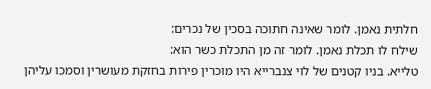חלתית נאמן. לומר שאינה חתוכה בסכין של נכרים:
שילח לו תכלת נאמן. לומר זה מן התכלת כשר הוא:
טלייא. בניו קטנים של לוי צנברייא היו מוכרין פירות בחזקת מעושרין וסמכו עליהן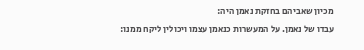מכיון שאביהם בחזקת נאמן היה:
עבדו של נאמן. על המעשרות כנאמן עצמו ויכולין ליקח ממנו: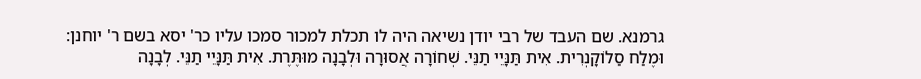גרמנא. שם העבד של רבי יודן נשיאה היה לו תכלת למכור סמכו עליו כר' יסא בשם ר' יוחנן:
וּמֶלַח סַלוֹקָנְרִית. אִית תַּנָּיֵי תַנֵּי. שְׁחוֹרָה אֲסוּרָה וּלְבָנָה מוּתֶּרֶת. אִית תַּנָּיֵי תַנֵּי. לְבָנָה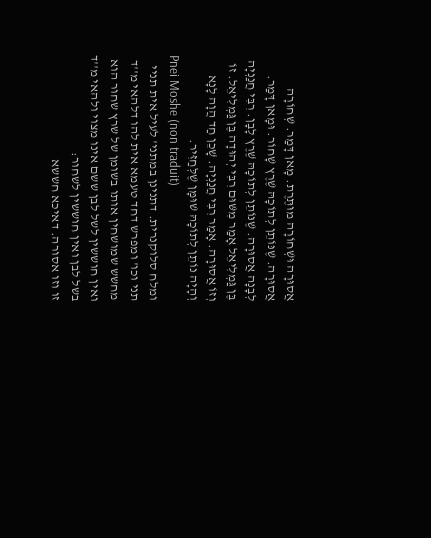אֲסוּרָה וּשְׁחוֹרָה מוּתֶּרֶת. מָאן דָּמַר. שְׁחוֹרָה אֲסוּרָה. שֶׁנּוֹתֵן לְתוֹכָהּ שֶׁרֶץ שָׁחוֹר. וּמָאן דָּמַר. לְבָנָה אֲסוּרָה. שֶׁנּוֹתֵן לְתוֹכָהּ שֶׁרֶץ לָבָן. רִבִּי חֲנַנְיָה בֶּן גַּמְלִיאֵל אָמַר מִשּׁוּם רִבִּי יְהוּדָה בֶּן גַּמְלִיאֵל. זוֹ וְזוֹ אֲסוּרָה. אָמַר רִבִּי חֲנַנְיָה. שָׁכֵן חַד הֲוָה לָנָא וְהָיָה נוֹתֵן לְתוֹכָהּ שׁוּמָּן שֶׁלְּחַזִּיר.
Pnei Moshe (non traduit)
ומלח סלוקנרית. דתנינן במתני' לעיל אית תניי תני וכו' ומפרש דחד טעמא אית להו דלהאי מ''ד מחשש שמושחין אותו בשומן של שרץ שחור הוא ואין חוששין לשל לבן ששם אינו מצוי ולהאי מ''ד בשל לבן ואין חוששין לשחור:
זו וזו אסורה. דאיכא חששא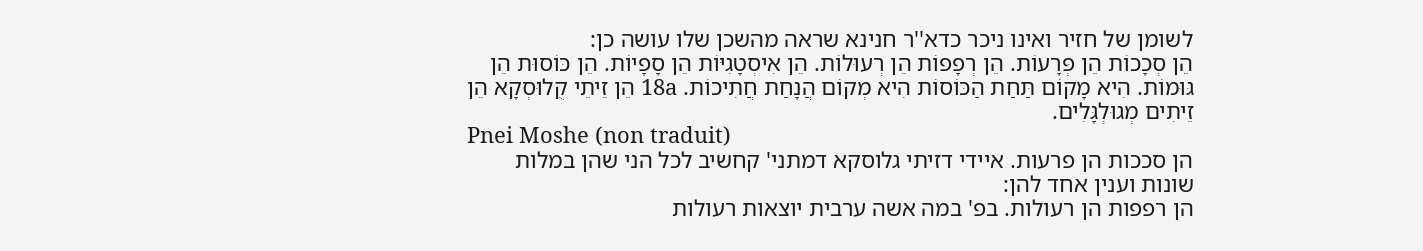לשומן של חזיר ואינו ניכר כדא''ר חנינא שראה מהשכן שלו עושה כן:
הֵן סְכָכוֹת הֵן פְּרָעוֹת. הֵן רְפָפוֹת הֵן רְעוּלוֹת. הֵן אִיסְטָגִיּוֹת הֵן סָפָיוֹת. הֵן כּוֹסוּת הֵן גּוּמוֹת. הִיא מָקוֹם תַּחַת הַכּוֹסוֹת הִיא מְקוֹם הֲנָחַת חֲתִיכוֹת. 18a הֵן זֵיתֵי קֻלוּסְקָא הֵן זֵיתִים מְגוּלְגָּלִים.
Pnei Moshe (non traduit)
הן סככות הן פרעות. איידי דזיתי גלוסקא דמתני' קחשיב לכל הני שהן במלות שונות וענין אחד להן:
הן רפפות הן רעולות. בפ' במה אשה ערבית יוצאות רעולות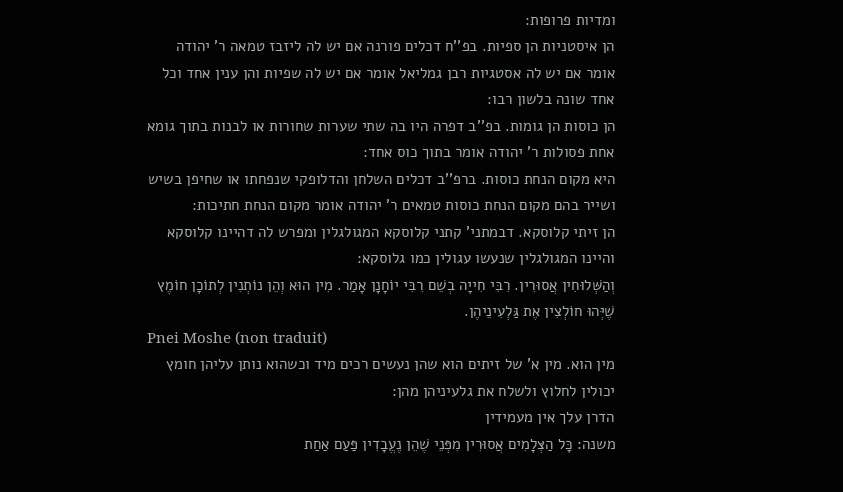ומדיות פרופות:
הן איסטניות הן ספיות. בפ''ח דכלים פורנה אם יש לה ליזבז טמאה ר' יהודה אומר אם יש לה אסטגיות רבן גמליאל אומר אם יש לה שפיות והן ענין אחד וכל אחד שונה בלשון רבו:
הן כוסות הן גומות. בפ''ב דפרה היו בה שתי שערות שחורות או לבנות בתוך גומא אחת פסולות ר' יהודה אומר בתוך כוס אחד:
היא מקום הנחת כוסות. ברפ''ב דכלים השלחן והדלופקי שנפחתו או שחיפן בשיש ושייר בהם מקום הנחת כוסות טמאים ר' יהודה אומר מקום הנחת חתיכות:
הן זיתי קלוסקא. דבמתני' קתני קלוסקא המגולגלין ומפרש לה דהיינו קלוסקא והיינו המגולגלין שנעשו עגולין כמו גלוסקא:
וְהַשְּׁלוּחִין אֲסוּרִין. רִבִּי חִייָה בְשֵׁם רִבִּי יוֹחָנָן אָמַר. מִין הוּא וְהֵן נוֹתְנִין לְתוֹכָן חוֹמֶץ שֶׁיְּהוּ חוֹלְצִין אֶת גַּלְעִינֵיהֶן.
Pnei Moshe (non traduit)
מין הוא. מין א' של זיתים הוא שהן נעשים רכים מיד וכשהוא נותן עליהן חומץ יכולין לחלוץ ולשלח את גלעיניהן מהן:
הדרן עלך אין מעמידין
משנה: כָּל הַצְּלָמִים אֲסוּרִין מִפְּנֵי שֶׁהֵן נֶעֱבָדִין פַּעַם אַחַת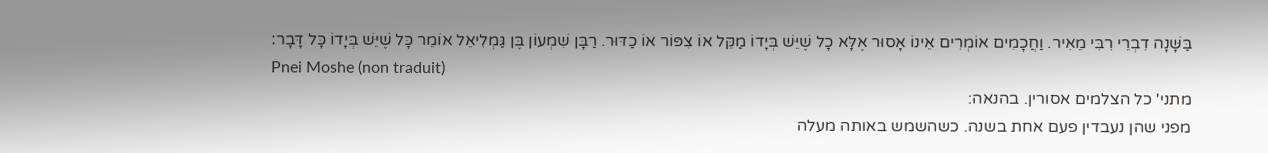בַּשָּׁנָה דִבְרֵי רִבִּי מֵאִיר. וַחֲכָמִים אוֹמְרִים אֵינוֹ אָסוּר אֶלָּא כָל שֶׁיֵּשׁ בְּיָדוֹ מַקֵּל אוֹ צִפּוֹר אוֹ כַדּוּר. רַבָּן שִׁמְעוֹן בֶּן גַּמְלִיאֵל אוֹמֵר כָּל שֶׁיֵּשׁ בְּיָדוֹ כָּל דָּבָר׃
Pnei Moshe (non traduit)
מתני' כל הצלמים אסורין. בהנאה:
מפני שהן נעבדין פעם אחת בשנה. כשהשמש באותה מעלה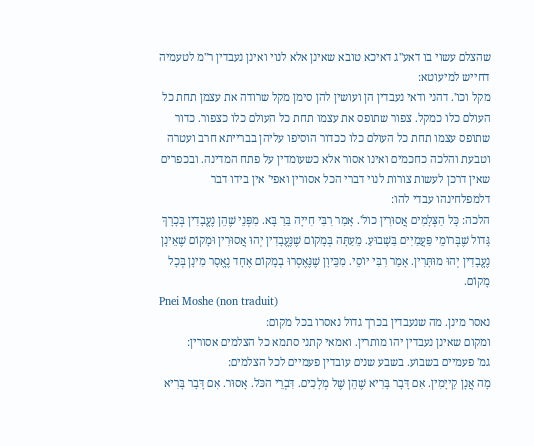שהצלם עשוי בו דאע''ג דאיכא טובא שאינן אלא לנוי ואינן נעבדין ר''מ לטעמיה דחייש למיעוטא:
מקל וכו'. דהני ודאי נעבדין הן ועושין להן סימן מקל שרודה את עצמן תחת כל העולם כלו כמקל. צפור שתופס את עצמו תחת כל העולם כלו כצפור. כדור שתופס עצמו תחת כל העולם כלו ככדור הוסיפו עליהן בברייתא חרב ועטרה וטבעת והלכה כחכמים ואינו אסור אלא כשעומדין על פתח המדינה. ובכפרים שאין דרכן לעשות צורות לנוי דברי הכל אסורין ואפי' אין בידו דבר דלמפלחינהו עבדי להו:
הלכה: כָּל הַצְּלָמִים אֲסוּרִין כול'. אָמַר רִבִּי חִייָה בַּרַ בָּא. מִפְּנֵי שֶׁהֵן נֶעֱבָדִין בְּכָרָךְ גָּדוֹל שֶׁבְּרוֹמֵי פַּעֲמַיִים בַּשָׁבוּעַ. מֵעַתָּה בְּמָקוֹם שֶׁנֶּעֱבָדִין יְהוּ אֲסוּרִין וּמָקוֹם שֶׁאֵינָן נֶעֱבָדִין יְהוּ מוּתָּרִין. אָמַר רִבִּי יוֹסֵי. מִכֵּיוָן שֶׁנֶּאֶסְרוּ בְמָקוֹם אֶחָד נֶאֱסָר מִינָן בְּכָל מָקוֹם.
Pnei Moshe (non traduit)
נאסר מינן. מה שנעבדין בכרך גדול נאסרו בכל מקום:
ומקום שאינן נעבדין יהו מותרין. ואמאי קתני סתמא כל הצלמים אסורין:
גמ' פעמיים בשבוע. בשבע שנים עובדין פעמיים לכל הצלמים:
מָה אֲנָן קַייָמִין. אִם דָּבָר בָּרִיא שֶׁהֵן שֶׁל מְלָכִים. דִּבְרֵי הכֹּל. אָסוּר. אִם דָּבָר בָּרִיא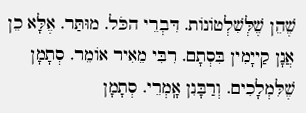שֶׁהֵן שֶׁלְּשִׁלְטוֹנוֹת. דִּבְרֵי הכֹּל. מוּתַּר. אֶלָּא כֵן אֲנָן קַייָמִין בִּסְתָם. רִבִּי מֵאִיר אוֹמֵר. סְתָמָן שֶׁלִּמְלָכִים. וְרַבָּנִן אָֽמְרֵי. סְתָמָן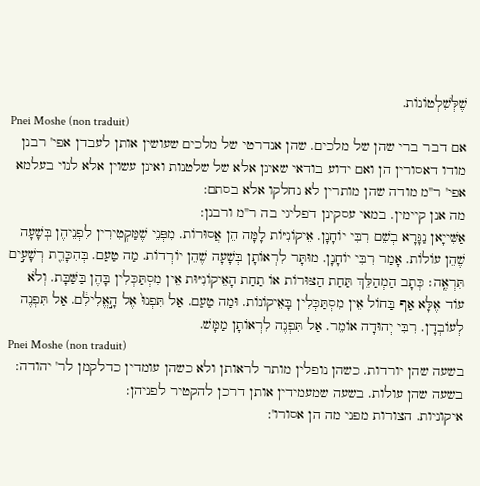שֶׁלְּשִׁלְטוֹנוֹת.
Pnei Moshe (non traduit)
אם דבר ברי שהן של מלכים. שהן אנדרטי של מלכים שעושין אותן לעבדן אפי' רבנן מודו דאסורין הן ואם ידוע בודאי שאינן אלא של שלטנות ואינן עשוין אלא לנוי בעלמא אפי' ר''מ מודה שהן מותרין לא נחלקו אלא בסתם:
מה אנן קיימין. במאי עסקינן דפליגי בה ר''מ ורבנן:
אַשִּׁייָאן נַגָּרָא בְשֵׁם רִבִּי יוֹחָנָן. אֵיקוֹנִיּוֹת לָמָּה הֵן אֲסוּרוֹת. מִפְּנֵי שֶׁמַּקְטִירִין לִפְנֵיהֶן בְּשָׁעָה שֶׁהֵן עוֹלוֹת. אָמַר רִבִּי יוֹחָנָן. מוּתָּר לִרְאוֹתָן בְּשָׁעָה שֶׁהֵן יוֹרְדוֹת. מַה טַעַם. בְּהִכָּרֵ֖ת רְשָׁעִ֣ים תִּרְאֶֽה׃ כְּתָב הַמְהַלֵּךְ תַּחַת הַצּוּרוֹת אוֹ תַחַת הָאֵיקוֹנִיּוּת אֵין מִסְתַּכְּלִין בָּהֶן בַּשַּׁבָּת. וְלֹא עוֹד אֶלָּא אַף בַּחוֹל אֵין מִסְתַּכְּלִין בָּאֵיקוֹנוֹת. וּמַה טַעַם. אַל תִּפְנוּ֙ אֶל הָ֣אֱלִילִ֔ם. אַל תִּפְנֶה לְעוֹבְדָן. רִבִּי יְהוּדָה אוֹמֵר. אַל תִּפְנֶה לִרְאוֹתָן מַמָּשׁ.
Pnei Moshe (non traduit)
בשעה שהן יורדות. כשהן נופלין מותר לראותן ולא כשהן עומדין כדלקמן לר' יהודה:
בשעה שהן עולות. בשעה שמעמידין אותן דרכן להקטיר לפניהן:
איקוניות. הצורות מפני מה הן אסורו':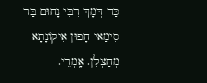כַּד דְּמָךְ רִבִּי נָחוּם בַּר סִימַאי חָפוּן אִיקוֹנָתָא מְחַצְלִן. אָֽמְרֵי.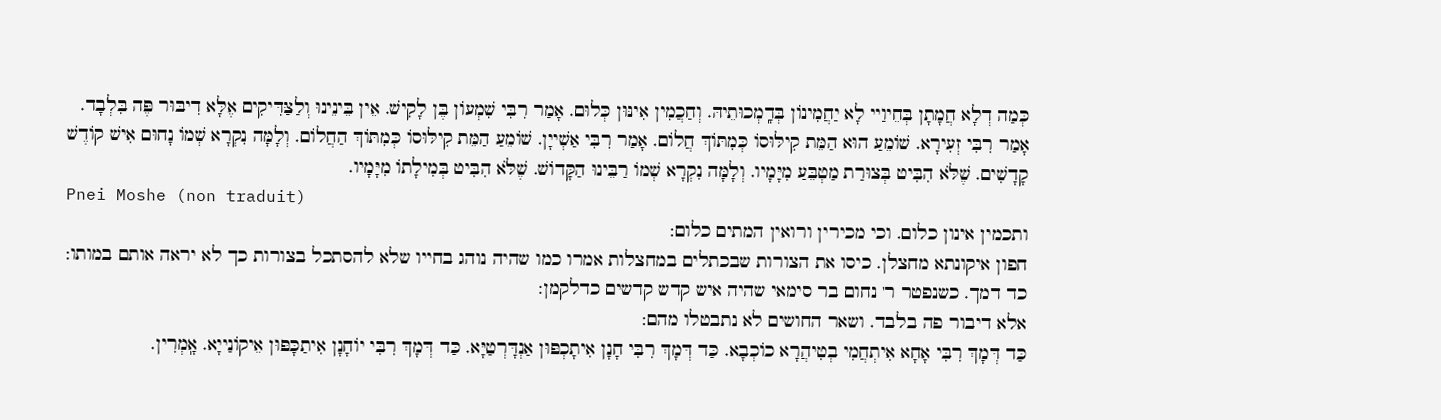כְּמַה דְלָא חֲמָתָן בְּחֵיוַיי לָא יַחֲמִינוֹן בְּדָֽמְכוּתֵיהּ. וְחַכֲמִין אִינּוּן כְּלוּם. אָמַר רִבִּי שִׁמְעוֹן בֶּן לָקִישׁ. אֵין בֵּינֵינוּ וְלַצַּדִּיקִים אֶלָּא דִיבּוּר פֶּה בִּלְבָד. אָמַר רִבִּי זְעִירָא. שׁוֹמֵעַ הוּא הַמֵּת קִילּוּסוֹ כְּמִתּוֹךְ חֲלוֹם. אָמַר רִבִּי אַשְׁייָן. שׁוֹמֵעַ הַמֵּת קִילּוּסוֹ כְּמִתּוֹךְ הַחֲלוֹם. וְלָמָּה נִקְרָא שְׁמוֹ נָחוּם אִישׁ קוֹדֶשׁ קָדָשִׁים. שֶׁלֹּא הִבִּיט בְּצוּרַת מַטְבֵּעַ מִיָּמָיו. וְלָמָּה נִקְרָא שְׁמוֹ רַבֵּינוּ הַקָּדוֹשׁ. שֶׁלֹּא הִבִּיט בְּמִילָתוֹ מִיָּמָיו.
Pnei Moshe (non traduit)
ותכמין אינון כלום. וכי מכירין ורואין המתים כלום:
חפון איקונתא מחצלן. כיסו את הצורות שבכתלים במחצלות אמרו כמו שהיה נוהג בחייו שלא להסתכל בצורות כך לא יראה אותם במותו:
כד דמך. כשנפטר ר' נחום בר סימאי שהיה איש קדש קדשים כדלקמן:
אלא דיבור פה בלבד. ושאר החושים לא נתבטלו מהם:
כַּד דְּמָךְ רִבִּי אָחָא אִיתְחֲמִי בְטִיהֲרָא כוֹכְבָא. כַּד דְּמָךְ רִבִּי חָנָן אִיתָכְפּוּן אַנְדָּרְטַיָּא. כַּד דְּמָךְ רִבִּי יוֹחָנָן אִיתַכָּפּוּן אֵיקוֹנַייָא. אָֽמְרִין.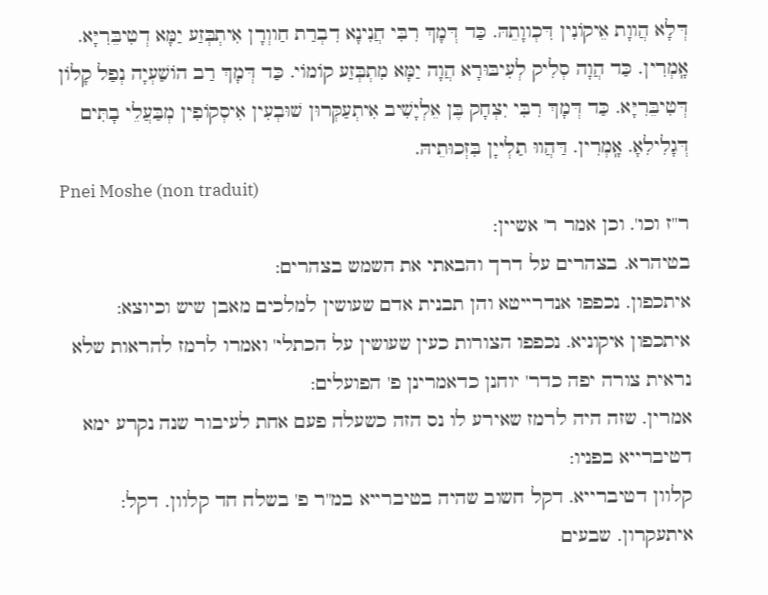דְּלָא הֲווָת אֵיקוֹנִין דִּכְווָתֵהּ. כַּד דְּמָךְ רִבִּי חֲנִינָא דִבְרַת חַווְרָן אִיתְבְּזַע יַמָּא דְטִיבֵּרִיָּא. אָֽמְרִין. כַּד הֲוָה סְלִיק לְעִיבּוּרָא הֲוָה יַמָּא מִתְבְּזַע קוֹמוֹי. כַּד דְּמָךְ רַב הוֹשַׁעְיָה נְפַל קָלוֹן דְּטִיבֵּרִיָּא. כַּד דְּמָךְ רִבִּי יִצְחָק בֶּן אֵלְיָשִׁיב אִיתְעַקְּרוּן שׁוּבְעִין אִיסְקוֹפִין מְבַּעֲלֵי בָתִּים דְּגָלִילִאָ. אָֽמְרִין. דַּהֲווּ תַלְייָן בִּזְכוּתֵיהּ.
Pnei Moshe (non traduit)
ר''ז וכו'. וכן אמר ר' אשיין:
בטיהרא. בצהרים על דרך והבאתי את השמש בצהרים:
איתכפון. נכפפו אנדרייטא והן תבנית אדם שעושין למלכים מאבן שיש וכיוצא:
איתכפון איקוניא. נכפפו הצורות כעין שעושין על הכתלי' ואמרו לרמז להראות שלא נראית צורה יפה כדר' יוחנן כדאמרינן פ' הפועלים:
אמרין. שזה היה לרמז שאירע לו נס הזה כשעלה פעם אחת לעיבור שנה נקרע ימא דטיברייא בפניו:
קלוון דטיברייא. דקל חשוב שהיה בטיברייא במ''ר פ' בשלח חד קלוון. דקל:
איתעקרון. שבעים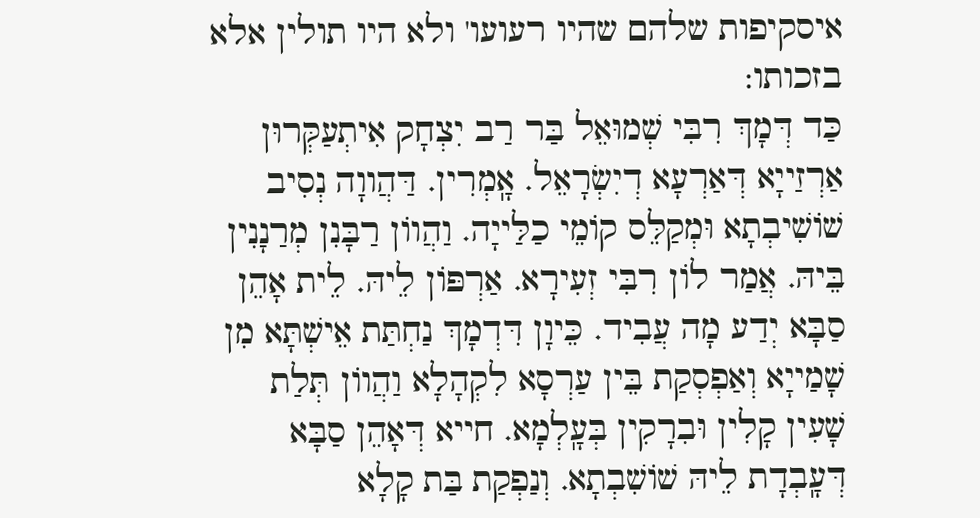איסקיפות שלהם שהיו רעועו' ולא היו תולין אלא בזכותו:
כַּד דְּמָךְ רִבִּי שְׁמוּאֵל בַּר רַב יִצְחָק אִיתְעַקְּרוּן אַרְזַייָא דְּאַרְעָא דְיִשְׂרָאֵל. אָֽמְרִין. דַּהֲווָה נְסִיב שׁוֹשִׁיבְתָא וּמְקַלֵּס קוֹמֵי כַלַּייָה. וַהֲווֹן רַבָּנִן מְרַנָנִין בֵּיהּ. אֲמַר לוֹן רִבִּי זְעִירָא. אַרְפּוֹן לֵיהּ. לֵית אָהֵן סַבָּא יְדַע מָה עֲבִיד. כֵּיוָן דִּדְמָךְ נַחְתַּת אֵישְׁתָּא מִן שָׁמַייָא וְאַפְסְקַת בֵּין עַרְסָא לִקְהָלָא וַהֲווֹן תְּלַת שָׁעִין קָלִין וּבִרָקִין בְּעָֽלְמָא. חייא דְּאָהֵן סַבָּא דְּעָֽבְדָת לֵיהּ שׁוֹשִׁבְתָא. וְנַפְקַת בַּת קָלָא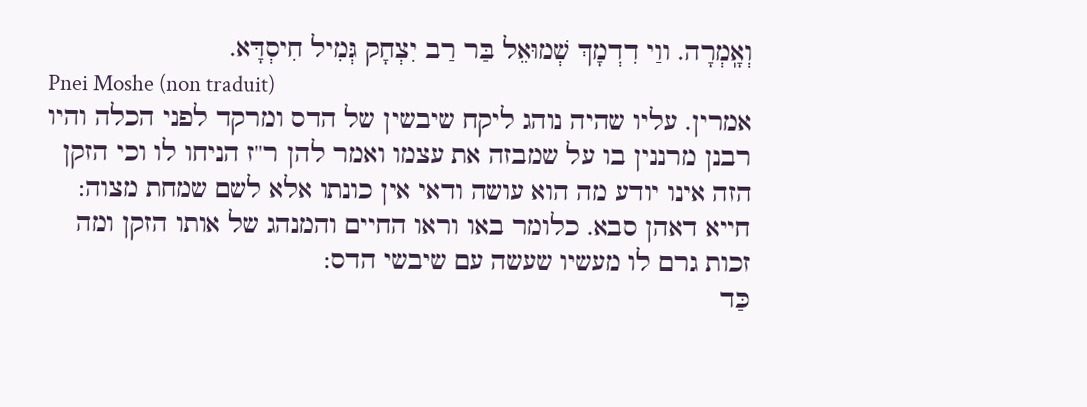וְאָֽמְרָה. ווַי דִדְמָךְ שְׁמוּאֵל בַּר רַב יִצְחָק גְּמִיל חִיסְדָּא.
Pnei Moshe (non traduit)
אמרין. עליו שהיה נוהג ליקח שיבשין של הדס ומרקד לפני הכלה והיו רבנן מרננין בו על שמבזה את עצמו ואמר להן ר''ז הניחו לו וכי הזקן הזה אינו יודע מה הוא עושה ודאי אין כונתו אלא לשם שמחת מצוה:
חייא דאהן סבא. כלומר באו וראו החיים והמנהג של אותו הזקן ומה זכות גרם לו מעשיו שעשה עם שיבשי הדס:
כַּד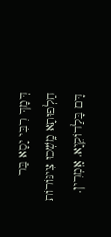דְּמָךְ רִבִּי יָסָא בַּר חַלְפוּתָא מָֽשְׁכוּ צִינּוֹרוֹת דָּם בָּלַדוֹקֵיָא. אָֽמְרִין.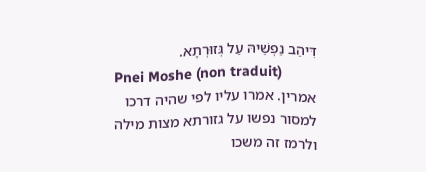דִּיהַב נַפְשֵׁיהּ עַל גְּזוּרְתָא.
Pnei Moshe (non traduit)
אמרין. אמרו עליו לפי שהיה דרכו למסור נפשו על גזורתא מצות מילה ולרמז זה משכו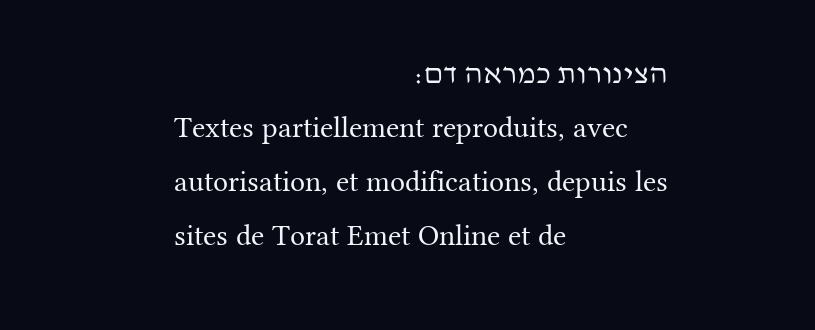הצינורות כמראה דם:
Textes partiellement reproduits, avec autorisation, et modifications, depuis les sites de Torat Emet Online et de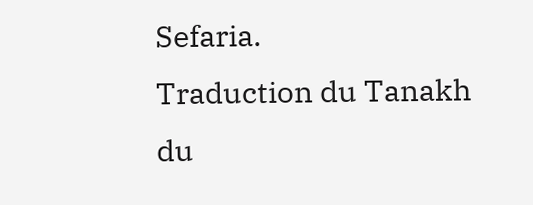Sefaria.
Traduction du Tanakh du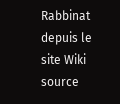Rabbinat depuis le site Wiki source